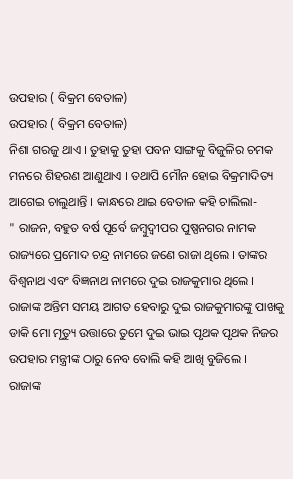ଉପହାର ( ବିକ୍ରମ ବେତାଳ)
ଉପହାର ( ବିକ୍ରମ ବେତାଳ)
ନିଶା ଗରଜୁ ଥାଏ । ତୁହାକୁ ତୁହା ପବନ ସାଙ୍ଗକୁ ବିଜୁଳିର ଚମକ ମନରେ ଶିହରଣ ଆଣୁଥାଏ । ତଥାପି ମୌନ ହୋଇ ବିକ୍ରମାଦିତ୍ୟ ଆଗେଇ ଚାଲୁଥାନ୍ତି । କାନ୍ଧରେ ଥାଇ ବେତାଳ କହି ଚାଲିଲା-
" ରାଜନ, ବହୁତ ବର୍ଷ ପୂର୍ବେ ଜମ୍ବୁଦ୍ୱୀପର ପୁଷ୍ପନଗର ନାମକ ରାଜ୍ୟରେ ପ୍ରମୋଦ ଚନ୍ଦ୍ର ନାମରେ ଜଣେ ରାଜା ଥିଲେ । ତାଙ୍କର ବିଶ୍ଵନାଥ ଏବଂ ବିଜ୍ଞନାଥ ନାମରେ ଦୁଇ ରାଜକୁମାର ଥିଲେ ।
ରାଜାଙ୍କ ଅନ୍ତିମ ସମୟ ଆଗତ ହେବାରୁ ଦୁଇ ରାଜକୁମାରଙ୍କୁ ପାଖକୁ ଡାକି ମୋ ମୃତ୍ୟୁ ଉତ୍ତାରେ ତୁମେ ଦୁଇ ଭାଇ ପୃଥକ ପୃଥକ ନିଜର ଉପହାର ମନ୍ତ୍ରୀଙ୍କ ଠାରୁ ନେବ ବୋଲି କହି ଆଖି ବୁଜିଲେ ।
ରାଜାଙ୍କ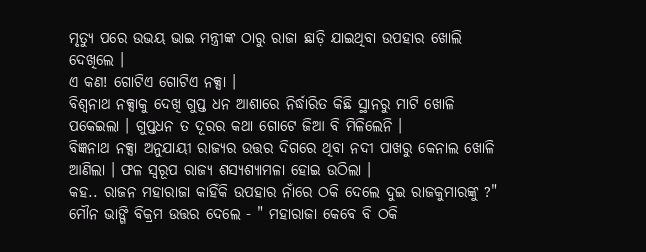ମୃତ୍ୟୁ ପରେ ଉଭୟ ଭାଇ ମନ୍ତ୍ରୀଙ୍କ ଠାରୁ ରାଜା ଛାଡ଼ି ଯାଇଥିବା ଉପହାର ଖୋଲି ଦେଖିଲେ ।
ଏ କଣ! ଗୋଟିଏ ଗୋଟିଏ ନକ୍ସା ।
ବିଶ୍ଵନାଥ ନକ୍ସାକୁ ଦେଖି ଗୁପ୍ତ ଧନ ଆଶାରେ ନିର୍ଦ୍ଧାରିତ କିଛି ସ୍ଥାନରୁ ମାଟି ଖୋଳି ପକେଇଲା । ଗୁପ୍ତଧନ ତ ଦୂରର କଥା ଗୋଟେ ଜିଆ ବି ମିଳିଲେନି ।
ବିଜ୍ଞନାଥ ନକ୍ସା ଅନୁଯାୟୀ ରାଜ୍ୟର ଉତ୍ତର ଦିଗରେ ଥିବା ନଦୀ ପାଖରୁ କେନାଲ ଖୋଳି ଆଣିଲା । ଫଳ ସ୍ୱରୂପ ରାଜ୍ୟ ଶସ୍ୟଶ୍ୟାମଳା ହୋଇ ଉଠିଲା ।
କହ.. ରାଜନ ମହାରାଜା କାହିଁକି ଉପହାର ନାଁରେ ଠକି ଦେଲେ ଦୁଇ ରାଜକୁମାରଙ୍କୁ ?"
ମୌନ ଭାଙ୍ଗି ବିକ୍ରମ ଉତ୍ତର ଦେଲେ - " ମହାରାଜା କେବେ ବି ଠକି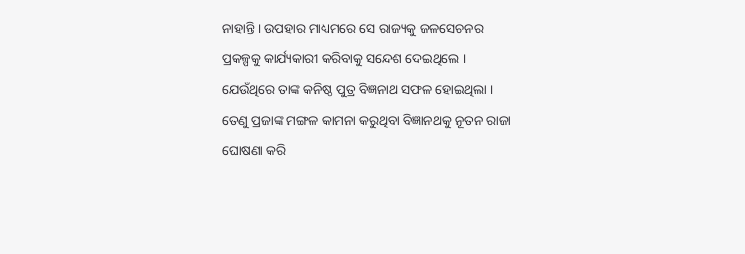ନାହାନ୍ତି । ଉପହାର ମାଧ୍ୟମରେ ସେ ରାଜ୍ୟକୁ ଜଳସେଚନର ପ୍ରକଳ୍ପକୁ କାର୍ଯ୍ୟକାରୀ କରିବାକୁ ସନ୍ଦେଶ ଦେଇଥିଲେ । ଯେଉଁଥିରେ ତାଙ୍କ କନିଷ୍ଠ ପୁତ୍ର ବିଜ୍ଞନାଥ ସଫଳ ହୋଇଥିଲା । ତେଣୁ ପ୍ରଜାଙ୍କ ମଙ୍ଗଳ କାମନା କରୁଥିବା ବିଜ୍ଞାନଥକୁ ନୂତନ ରାଜା ଘୋଷଣା କରି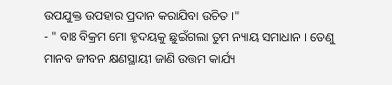ଉପଯୁକ୍ତ ଉପହାର ପ୍ରଦାନ କରାଯିବା ଉଚିତ ।"
- " ବାଃ ବିକ୍ରମ ମୋ ହୃଦୟକୁ ଛୁଇଁଗଲା ତୁମ ନ୍ୟାୟ ସମାଧାନ । ତେଣୁ ମାନବ ଜୀବନ କ୍ଷଣସ୍ଥାୟୀ ଜାଣି ଉତ୍ତମ କାର୍ଯ୍ୟ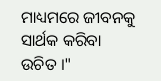ମାଧ୍ୟମରେ ଜୀବନକୁ ସାର୍ଥକ କରିବା ଉଚିତ ।"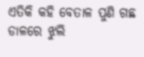ଏତିକି କହି ବେତାଳ ପୁଣି ଗଛ ଡାଳରେ ଝୁଲି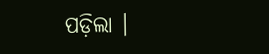ପଡ଼ିଲା ।